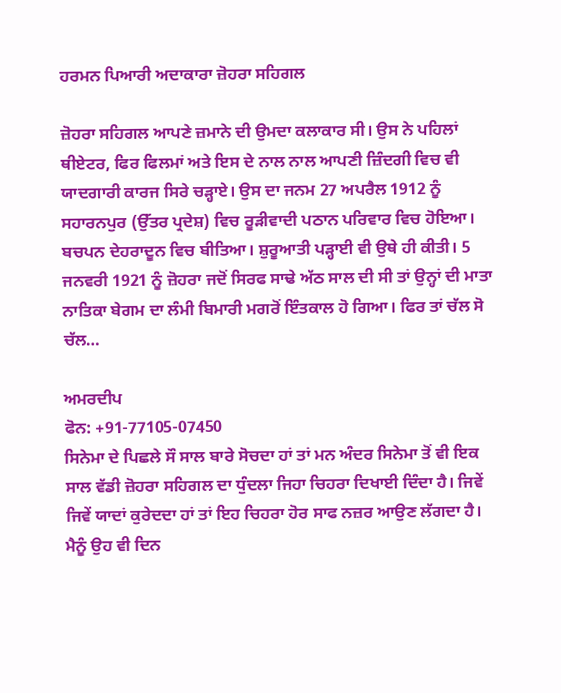ਹਰਮਨ ਪਿਆਰੀ ਅਦਾਕਾਰਾ ਜ਼ੋਹਰਾ ਸਹਿਗਲ

ਜ਼ੋਹਰਾ ਸਹਿਗਲ ਆਪਣੇ ਜ਼ਮਾਨੇ ਦੀ ਉਮਦਾ ਕਲਾਕਾਰ ਸੀ। ਉਸ ਨੇ ਪਹਿਲਾਂ ਥੀਏਟਰ, ਫਿਰ ਫਿਲਮਾਂ ਅਤੇ ਇਸ ਦੇ ਨਾਲ ਨਾਲ ਆਪਣੀ ਜ਼ਿੰਦਗੀ ਵਿਚ ਵੀ ਯਾਦਗਾਰੀ ਕਾਰਜ ਸਿਰੇ ਚੜ੍ਹਾਏ। ਉਸ ਦਾ ਜਨਮ 27 ਅਪਰੈਲ 1912 ਨੂੰ ਸਹਾਰਨਪੁਰ (ਉੱਤਰ ਪ੍ਰਦੇਸ਼) ਵਿਚ ਰੂੜੀਵਾਦੀ ਪਠਾਨ ਪਰਿਵਾਰ ਵਿਚ ਹੋਇਆ। ਬਚਪਨ ਦੇਹਰਾਦੂਨ ਵਿਚ ਬੀਤਿਆ। ਸ਼ੁਰੂਆਤੀ ਪੜ੍ਹਾਈ ਵੀ ਉਥੇ ਹੀ ਕੀਤੀ। 5 ਜਨਵਰੀ 1921 ਨੂੰ ਜ਼ੋਹਰਾ ਜਦੋਂ ਸਿਰਫ ਸਾਢੇ ਅੱਠ ਸਾਲ ਦੀ ਸੀ ਤਾਂ ਉਨ੍ਹਾਂ ਦੀ ਮਾਤਾ ਨਾਤਿਕਾ ਬੇਗਮ ਦਾ ਲੰਮੀ ਬਿਮਾਰੀ ਮਗਰੋਂ ਇੰਤਕਾਲ ਹੋ ਗਿਆ। ਫਿਰ ਤਾਂ ਚੱਲ ਸੋ ਚੱਲ…

ਅਮਰਦੀਪ
ਫੋਨ: +91-77105-07450
ਸਿਨੇਮਾ ਦੇ ਪਿਛਲੇ ਸੌ ਸਾਲ ਬਾਰੇ ਸੋਚਦਾ ਹਾਂ ਤਾਂ ਮਨ ਅੰਦਰ ਸਿਨੇਮਾ ਤੋਂ ਵੀ ਇਕ ਸਾਲ ਵੱਡੀ ਜ਼ੋਹਰਾ ਸਹਿਗਲ ਦਾ ਧੁੰਦਲਾ ਜਿਹਾ ਚਿਹਰਾ ਦਿਖਾਈ ਦਿੰਦਾ ਹੈ। ਜਿਵੇਂ ਜਿਵੇਂ ਯਾਦਾਂ ਕੁਰੇਦਦਾ ਹਾਂ ਤਾਂ ਇਹ ਚਿਹਰਾ ਹੋਰ ਸਾਫ ਨਜ਼ਰ ਆਉਣ ਲੱਗਦਾ ਹੈ। ਮੈਨੂੰ ਉਹ ਵੀ ਦਿਨ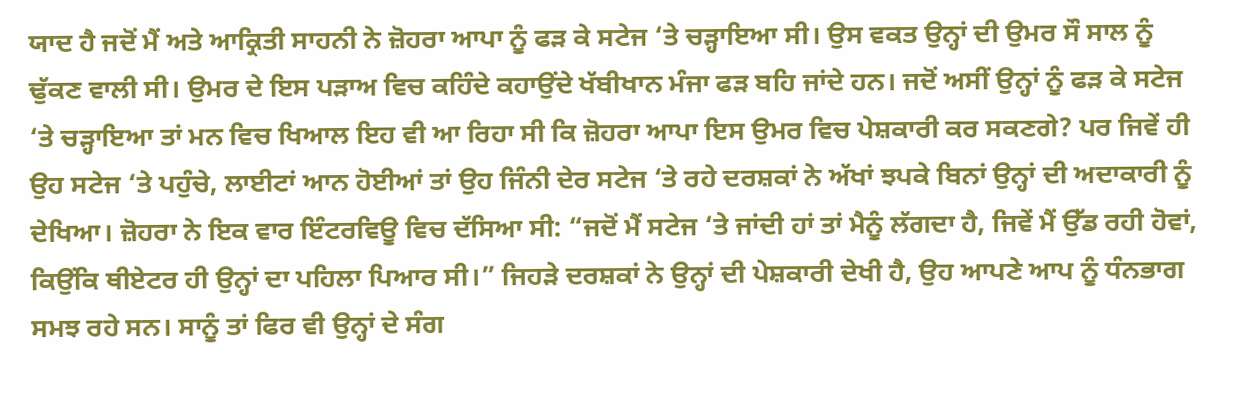ਯਾਦ ਹੈ ਜਦੋਂ ਮੈਂ ਅਤੇ ਆਕ੍ਰਿਤੀ ਸਾਹਨੀ ਨੇ ਜ਼ੋਹਰਾ ਆਪਾ ਨੂੰ ਫੜ ਕੇ ਸਟੇਜ ‘ਤੇ ਚੜ੍ਹਾਇਆ ਸੀ। ਉਸ ਵਕਤ ਉਨ੍ਹਾਂ ਦੀ ਉਮਰ ਸੌ ਸਾਲ ਨੂੰ ਢੁੱਕਣ ਵਾਲੀ ਸੀ। ਉਮਰ ਦੇ ਇਸ ਪੜਾਅ ਵਿਚ ਕਹਿੰਦੇ ਕਹਾਉਂਦੇ ਖੱਬੀਖਾਨ ਮੰਜਾ ਫੜ ਬਹਿ ਜਾਂਦੇ ਹਨ। ਜਦੋਂ ਅਸੀਂ ਉਨ੍ਹਾਂ ਨੂੰ ਫੜ ਕੇ ਸਟੇਜ ‘ਤੇ ਚੜ੍ਹਾਇਆ ਤਾਂ ਮਨ ਵਿਚ ਖਿਆਲ ਇਹ ਵੀ ਆ ਰਿਹਾ ਸੀ ਕਿ ਜ਼ੋਹਰਾ ਆਪਾ ਇਸ ਉਮਰ ਵਿਚ ਪੇਸ਼ਕਾਰੀ ਕਰ ਸਕਣਗੇ? ਪਰ ਜਿਵੇਂ ਹੀ ਉਹ ਸਟੇਜ ‘ਤੇ ਪਹੁੰਚੇ, ਲਾਈਟਾਂ ਆਨ ਹੋਈਆਂ ਤਾਂ ਉਹ ਜਿੰਨੀ ਦੇਰ ਸਟੇਜ ‘ਤੇ ਰਹੇ ਦਰਸ਼ਕਾਂ ਨੇ ਅੱਖਾਂ ਝਪਕੇ ਬਿਨਾਂ ਉਨ੍ਹਾਂ ਦੀ ਅਦਾਕਾਰੀ ਨੂੰ ਦੇਖਿਆ। ਜ਼ੋਹਰਾ ਨੇ ਇਕ ਵਾਰ ਇੰਟਰਵਿਊ ਵਿਚ ਦੱਸਿਆ ਸੀ: “ਜਦੋਂ ਮੈਂ ਸਟੇਜ ‘ਤੇ ਜਾਂਦੀ ਹਾਂ ਤਾਂ ਮੈਨੂੰ ਲੱਗਦਾ ਹੈ, ਜਿਵੇਂ ਮੈਂ ਉੱਡ ਰਹੀ ਹੋਵਾਂ, ਕਿਉਂਕਿ ਥੀਏਟਰ ਹੀ ਉਨ੍ਹਾਂ ਦਾ ਪਹਿਲਾ ਪਿਆਰ ਸੀ।” ਜਿਹੜੇ ਦਰਸ਼ਕਾਂ ਨੇ ਉਨ੍ਹਾਂ ਦੀ ਪੇਸ਼ਕਾਰੀ ਦੇਖੀ ਹੈ, ਉਹ ਆਪਣੇ ਆਪ ਨੂੰ ਧੰਨਭਾਗ ਸਮਝ ਰਹੇ ਸਨ। ਸਾਨੂੰ ਤਾਂ ਫਿਰ ਵੀ ਉਨ੍ਹਾਂ ਦੇ ਸੰਗ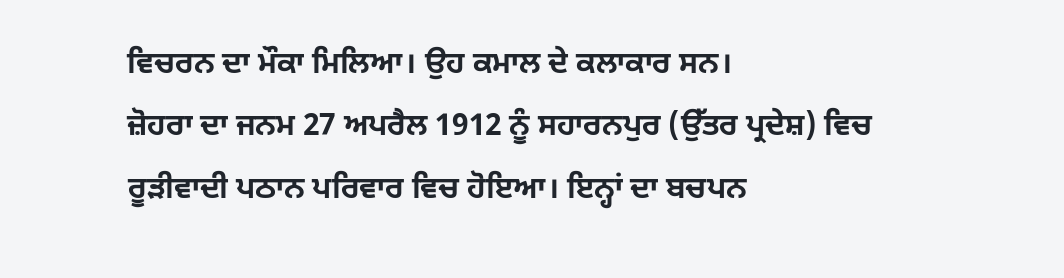ਵਿਚਰਨ ਦਾ ਮੌਕਾ ਮਿਲਿਆ। ਉਹ ਕਮਾਲ ਦੇ ਕਲਾਕਾਰ ਸਨ।
ਜ਼ੋਹਰਾ ਦਾ ਜਨਮ 27 ਅਪਰੈਲ 1912 ਨੂੰ ਸਹਾਰਨਪੁਰ (ਉੱਤਰ ਪ੍ਰਦੇਸ਼) ਵਿਚ ਰੂੜੀਵਾਦੀ ਪਠਾਨ ਪਰਿਵਾਰ ਵਿਚ ਹੋਇਆ। ਇਨ੍ਹਾਂ ਦਾ ਬਚਪਨ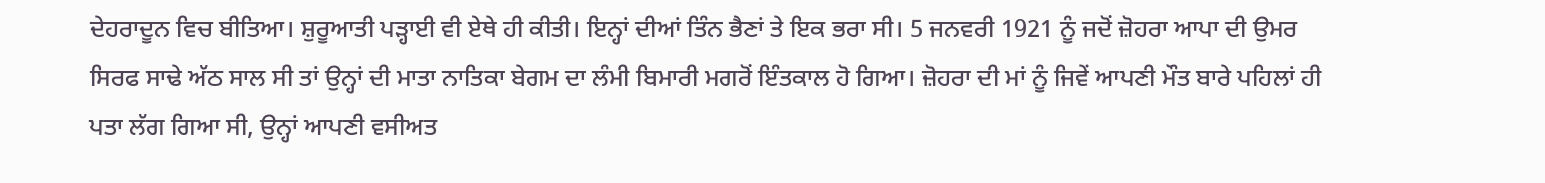ਦੇਹਰਾਦੂਨ ਵਿਚ ਬੀਤਿਆ। ਸ਼ੁਰੂਆਤੀ ਪੜ੍ਹਾਈ ਵੀ ਏਥੇ ਹੀ ਕੀਤੀ। ਇਨ੍ਹਾਂ ਦੀਆਂ ਤਿੰਨ ਭੈਣਾਂ ਤੇ ਇਕ ਭਰਾ ਸੀ। 5 ਜਨਵਰੀ 1921 ਨੂੰ ਜਦੋਂ ਜ਼ੋਹਰਾ ਆਪਾ ਦੀ ਉਮਰ ਸਿਰਫ ਸਾਢੇ ਅੱਠ ਸਾਲ ਸੀ ਤਾਂ ਉਨ੍ਹਾਂ ਦੀ ਮਾਤਾ ਨਾਤਿਕਾ ਬੇਗਮ ਦਾ ਲੰਮੀ ਬਿਮਾਰੀ ਮਗਰੋਂ ਇੰਤਕਾਲ ਹੋ ਗਿਆ। ਜ਼ੋਹਰਾ ਦੀ ਮਾਂ ਨੂੰ ਜਿਵੇਂ ਆਪਣੀ ਮੌਤ ਬਾਰੇ ਪਹਿਲਾਂ ਹੀ ਪਤਾ ਲੱਗ ਗਿਆ ਸੀ, ਉਨ੍ਹਾਂ ਆਪਣੀ ਵਸੀਅਤ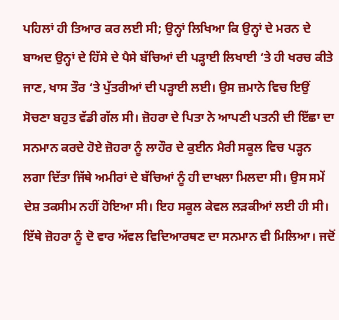ਪਹਿਲਾਂ ਹੀ ਤਿਆਰ ਕਰ ਲਈ ਸੀ; ਉਨ੍ਹਾਂ ਲਿਖਿਆ ਕਿ ਉਨ੍ਹਾਂ ਦੇ ਮਰਨ ਦੇ ਬਾਅਦ ਉਨ੍ਹਾਂ ਦੇ ਹਿੱਸੇ ਦੇ ਪੈਸੇ ਬੱਚਿਆਂ ਦੀ ਪੜ੍ਹਾਈ ਲਿਖਾਈ ‘ਤੇ ਹੀ ਖਰਚ ਕੀਤੇ ਜਾਣ, ਖਾਸ ਤੌਰ ‘ਤੇ ਪੁੱਤਰੀਆਂ ਦੀ ਪੜ੍ਹਾਈ ਲਈ। ਉਸ ਜ਼ਮਾਨੇ ਵਿਚ ਇਉਂ ਸੋਚਣਾ ਬਹੁਤ ਵੱਡੀ ਗੱਲ ਸੀ। ਜ਼ੋਹਰਾ ਦੇ ਪਿਤਾ ਨੇ ਆਪਣੀ ਪਤਨੀ ਦੀ ਇੱਛਾ ਦਾ ਸਨਮਾਨ ਕਰਦੇ ਹੋਏ ਜ਼ੋਹਰਾ ਨੂੰ ਲਾਹੌਰ ਦੇ ਕੁਈਨ ਮੈਰੀ ਸਕੂਲ ਵਿਚ ਪੜ੍ਹਨ ਲਗਾ ਦਿੱਤਾ ਜਿੱਥੇ ਅਮੀਰਾਂ ਦੇ ਬੱਚਿਆਂ ਨੂੰ ਹੀ ਦਾਖਲਾ ਮਿਲਦਾ ਸੀ। ਉਸ ਸਮੇਂ ਦੇਸ਼ ਤਕਸੀਮ ਨਹੀਂ ਹੋਇਆ ਸੀ। ਇਹ ਸਕੂਲ ਕੇਵਲ ਲੜਕੀਆਂ ਲਈ ਹੀ ਸੀ। ਇੱਥੇ ਜ਼ੋਹਰਾ ਨੂੰ ਦੋ ਵਾਰ ਅੱਵਲ ਵਿਦਿਆਰਥਣ ਦਾ ਸਨਮਾਨ ਵੀ ਮਿਲਿਆ। ਜਦੋਂ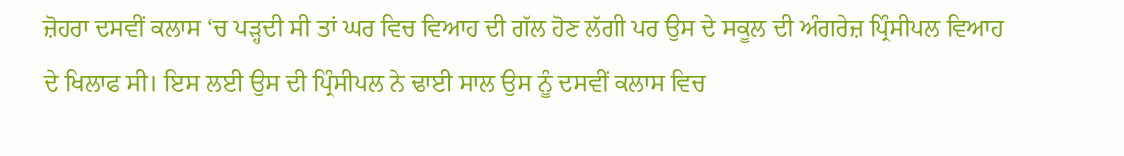ਜ਼ੋਹਰਾ ਦਸਵੀਂ ਕਲਾਸ ‘ਚ ਪੜ੍ਹਦੀ ਸੀ ਤਾਂ ਘਰ ਵਿਚ ਵਿਆਹ ਦੀ ਗੱਲ ਹੋਣ ਲੱਗੀ ਪਰ ਉਸ ਦੇ ਸਕੂਲ ਦੀ ਅੰਗਰੇਜ਼ ਪ੍ਰਿੰਸੀਪਲ ਵਿਆਹ ਦੇ ਖਿਲਾਫ ਸੀ। ਇਸ ਲਈ ਉਸ ਦੀ ਪ੍ਰਿੰਸੀਪਲ ਨੇ ਢਾਈ ਸਾਲ ਉਸ ਨੂੰ ਦਸਵੀਂ ਕਲਾਸ ਵਿਚ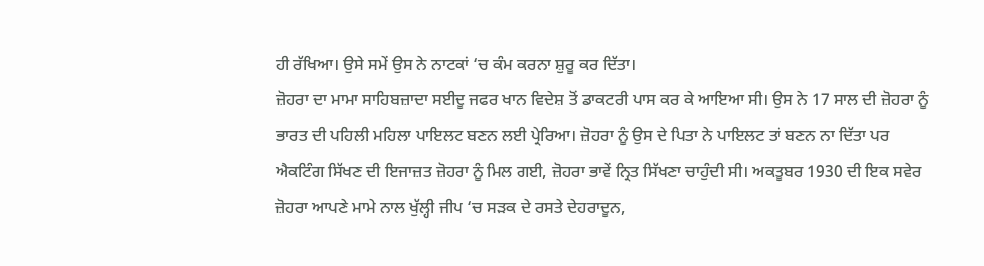ਹੀ ਰੱਖਿਆ। ਉਸੇ ਸਮੇਂ ਉਸ ਨੇ ਨਾਟਕਾਂ ‘ਚ ਕੰਮ ਕਰਨਾ ਸ਼ੁਰੂ ਕਰ ਦਿੱਤਾ।
ਜ਼ੋਹਰਾ ਦਾ ਮਾਮਾ ਸਾਹਿਬਜ਼ਾਦਾ ਸਈਦੂ ਜਫਰ ਖਾਨ ਵਿਦੇਸ਼ ਤੋਂ ਡਾਕਟਰੀ ਪਾਸ ਕਰ ਕੇ ਆਇਆ ਸੀ। ਉਸ ਨੇ 17 ਸਾਲ ਦੀ ਜ਼ੋਹਰਾ ਨੂੰ ਭਾਰਤ ਦੀ ਪਹਿਲੀ ਮਹਿਲਾ ਪਾਇਲਟ ਬਣਨ ਲਈ ਪ੍ਰੇਰਿਆ। ਜ਼ੋਹਰਾ ਨੂੰ ਉਸ ਦੇ ਪਿਤਾ ਨੇ ਪਾਇਲਟ ਤਾਂ ਬਣਨ ਨਾ ਦਿੱਤਾ ਪਰ ਐਕਟਿੰਗ ਸਿੱਖਣ ਦੀ ਇਜਾਜ਼ਤ ਜ਼ੋਹਰਾ ਨੂੰ ਮਿਲ ਗਈ, ਜ਼ੋਹਰਾ ਭਾਵੇਂ ਨ੍ਰਿਤ ਸਿੱਖਣਾ ਚਾਹੁੰਦੀ ਸੀ। ਅਕਤੂਬਰ 1930 ਦੀ ਇਕ ਸਵੇਰ ਜ਼ੋਹਰਾ ਆਪਣੇ ਮਾਮੇ ਨਾਲ ਖੁੱਲ੍ਹੀ ਜੀਪ ‘ਚ ਸੜਕ ਦੇ ਰਸਤੇ ਦੇਹਰਾਦੂਨ,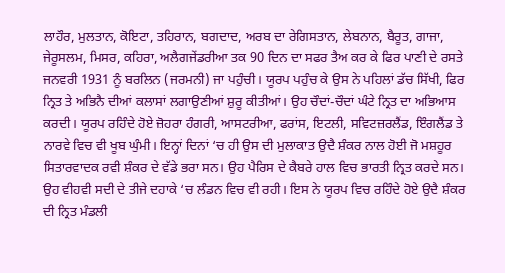ਲਾਹੌਰ, ਮੁਲਤਾਨ, ਕੋਇਟਾ, ਤਹਿਰਾਨ, ਬਗਦਾਦ, ਅਰਬ ਦਾ ਰੇਗਿਸਤਾਨ, ਲੇਬਨਾਨ, ਬੈਰੂਤ, ਗਾਜਾ, ਜੇਰੂਸਲਮ, ਮਿਸਰ, ਕਹਿਰਾ, ਅਲੈਗਜੇਂਡਰੀਆ ਤਕ 90 ਦਿਨ ਦਾ ਸਫਰ ਤੈਅ ਕਰ ਕੇ ਫਿਰ ਪਾਣੀ ਦੇ ਰਸਤੇ ਜਨਵਰੀ 1931 ਨੂੰ ਬਰਲਿਨ (ਜਰਮਨੀ) ਜਾ ਪਹੁੰਚੀ। ਯੂਰਪ ਪਹੁੰਚ ਕੇ ਉਸ ਨੇ ਪਹਿਲਾਂ ਡੱਚ ਸਿੱਖੀ, ਫਿਰ ਨ੍ਰਿਤ ਤੇ ਅਭਿਨੈ ਦੀਆਂ ਕਲਾਸਾਂ ਲਗਾਉਣੀਆਂ ਸ਼ੁਰੂ ਕੀਤੀਆਂ। ਉਹ ਚੌਦਾਂ-ਚੌਦਾਂ ਘੰਟੇ ਨ੍ਰਿਤ ਦਾ ਅਭਿਆਸ ਕਰਦੀ। ਯੂਰਪ ਰਹਿੰਦੇ ਹੋਏ ਜ਼ੋਹਰਾ ਹੰਗਰੀ, ਆਸਟਰੀਆ, ਫਰਾਂਸ, ਇਟਲੀ, ਸਵਿਟਜ਼ਰਲੈਂਡ, ਇੰਗਲੈਂਡ ਤੇ ਨਾਰਵੇ ਵਿਚ ਵੀ ਖੂਬ ਘੁੰਮੀ। ਇਨ੍ਹਾਂ ਦਿਨਾਂ ‘ਚ ਹੀ ਉਸ ਦੀ ਮੁਲਾਕਾਤ ਉਦੈ ਸ਼ੰਕਰ ਨਾਲ ਹੋਈ ਜੋ ਮਸ਼ਹੂਰ ਸਿਤਾਰਵਾਦਕ ਰਵੀ ਸ਼ੰਕਰ ਦੇ ਵੱਡੇ ਭਰਾ ਸਨ। ਉਹ ਪੈਰਿਸ ਦੇ ਕੈਬਰੇ ਹਾਲ ਵਿਚ ਭਾਰਤੀ ਨ੍ਰਿਤ ਕਰਦੇ ਸਨ।
ਉਹ ਵੀਹਵੀ ਸਦੀ ਦੇ ਤੀਜੇ ਦਹਾਕੇ ‘ਚ ਲੰਡਨ ਵਿਚ ਵੀ ਰਹੀ। ਇਸ ਨੇ ਯੂਰਪ ਵਿਚ ਰਹਿੰਦੇ ਹੋਏ ਉਦੈ ਸ਼ੰਕਰ ਦੀ ਨ੍ਰਿਤ ਮੰਡਲੀ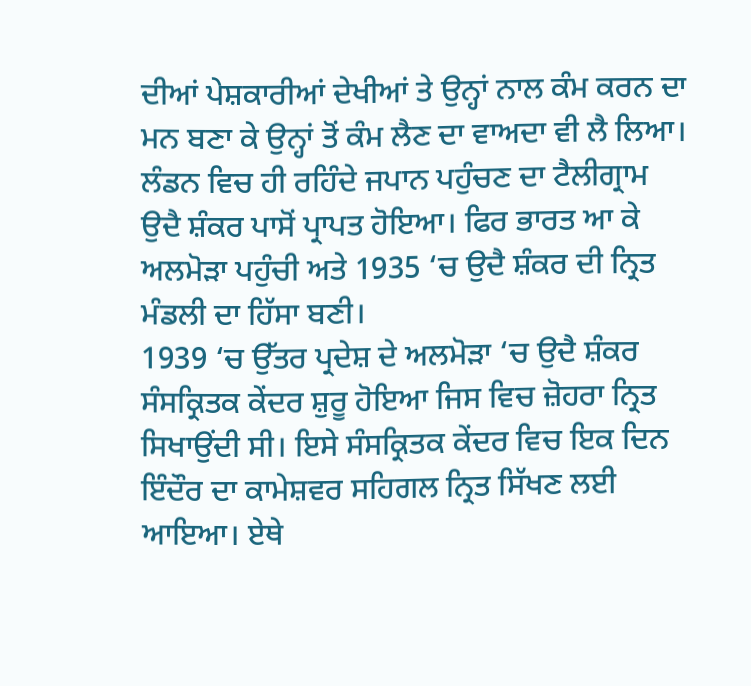ਦੀਆਂ ਪੇਸ਼ਕਾਰੀਆਂ ਦੇਖੀਆਂ ਤੇ ਉਨ੍ਹਾਂ ਨਾਲ ਕੰਮ ਕਰਨ ਦਾ ਮਨ ਬਣਾ ਕੇ ਉਨ੍ਹਾਂ ਤੋਂ ਕੰਮ ਲੈਣ ਦਾ ਵਾਅਦਾ ਵੀ ਲੈ ਲਿਆ। ਲੰਡਨ ਵਿਚ ਹੀ ਰਹਿੰਦੇ ਜਪਾਨ ਪਹੁੰਚਣ ਦਾ ਟੈਲੀਗ੍ਰਾਮ ਉਦੈ ਸ਼ੰਕਰ ਪਾਸੋਂ ਪ੍ਰਾਪਤ ਹੋਇਆ। ਫਿਰ ਭਾਰਤ ਆ ਕੇ ਅਲਮੋੜਾ ਪਹੁੰਚੀ ਅਤੇ 1935 ‘ਚ ਉਦੈ ਸ਼ੰਕਰ ਦੀ ਨ੍ਰਿਤ ਮੰਡਲੀ ਦਾ ਹਿੱਸਾ ਬਣੀ।
1939 ‘ਚ ਉੱਤਰ ਪ੍ਰਦੇਸ਼ ਦੇ ਅਲਮੋੜਾ ‘ਚ ਉਦੈ ਸ਼ੰਕਰ ਸੰਸਕ੍ਰਿਤਕ ਕੇਂਦਰ ਸ਼ੁਰੂ ਹੋਇਆ ਜਿਸ ਵਿਚ ਜ਼ੋਹਰਾ ਨ੍ਰਿਤ ਸਿਖਾਉਂਦੀ ਸੀ। ਇਸੇ ਸੰਸਕ੍ਰਿਤਕ ਕੇਂਦਰ ਵਿਚ ਇਕ ਦਿਨ ਇੰਦੌਰ ਦਾ ਕਾਮੇਸ਼ਵਰ ਸਹਿਗਲ ਨ੍ਰਿਤ ਸਿੱਖਣ ਲਈ ਆਇਆ। ਏਥੇ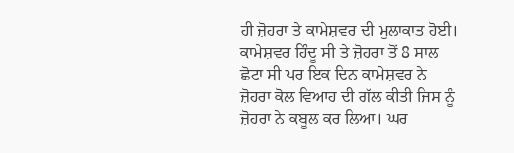ਹੀ ਜ਼ੋਹਰਾ ਤੇ ਕਾਮੇਸ਼ਵਰ ਦੀ ਮੁਲਾਕਾਤ ਹੋਈ। ਕਾਮੇਸ਼ਵਰ ਹਿੰਦੂ ਸੀ ਤੇ ਜ਼ੋਹਰਾ ਤੋਂ 8 ਸਾਲ ਛੋਟਾ ਸੀ ਪਰ ਇਕ ਦਿਨ ਕਾਮੇਸ਼ਵਰ ਨੇ ਜ਼ੋਹਰਾ ਕੋਲ ਵਿਆਹ ਦੀ ਗੱਲ ਕੀਤੀ ਜਿਸ ਨੂੰ ਜ਼ੋਹਰਾ ਨੇ ਕਬੂਲ ਕਰ ਲਿਆ। ਘਰ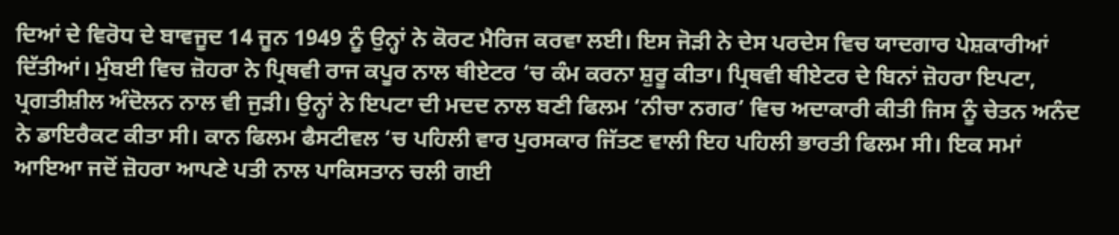ਦਿਆਂ ਦੇ ਵਿਰੋਧ ਦੇ ਬਾਵਜੂਦ 14 ਜੂਨ 1949 ਨੂੰ ਉਨ੍ਹਾਂ ਨੇ ਕੋਰਟ ਮੈਰਿਜ ਕਰਵਾ ਲਈ। ਇਸ ਜੋੜੀ ਨੇ ਦੇਸ ਪਰਦੇਸ ਵਿਚ ਯਾਦਗਾਰ ਪੇਸ਼ਕਾਰੀਆਂ ਦਿੱਤੀਆਂ। ਮੁੰਬਈ ਵਿਚ ਜ਼ੋਹਰਾ ਨੇ ਪ੍ਰਿਥਵੀ ਰਾਜ ਕਪੂਰ ਨਾਲ ਥੀਏਟਰ ‘ਚ ਕੰਮ ਕਰਨਾ ਸ਼ੁਰੂ ਕੀਤਾ। ਪ੍ਰਿਥਵੀ ਥੀਏਟਰ ਦੇ ਬਿਨਾਂ ਜ਼ੋਹਰਾ ਇਪਟਾ, ਪ੍ਰਗਤੀਸ਼ੀਲ ਅੰਦੋਲਨ ਨਾਲ ਵੀ ਜੁੜੀ। ਉਨ੍ਹਾਂ ਨੇ ਇਪਟਾ ਦੀ ਮਦਦ ਨਾਲ ਬਣੀ ਫਿਲਮ ‘ਨੀਚਾ ਨਗਰ’ ਵਿਚ ਅਦਾਕਾਰੀ ਕੀਤੀ ਜਿਸ ਨੂੰ ਚੇਤਨ ਅਨੰਦ ਨੇ ਡਾਇਰੈਕਟ ਕੀਤਾ ਸੀ। ਕਾਨ ਫਿਲਮ ਫੈਸਟੀਵਲ ‘ਚ ਪਹਿਲੀ ਵਾਰ ਪੁਰਸਕਾਰ ਜਿੱਤਣ ਵਾਲੀ ਇਹ ਪਹਿਲੀ ਭਾਰਤੀ ਫਿਲਮ ਸੀ। ਇਕ ਸਮਾਂ ਆਇਆ ਜਦੋਂ ਜ਼ੋਹਰਾ ਆਪਣੇ ਪਤੀ ਨਾਲ ਪਾਕਿਸਤਾਨ ਚਲੀ ਗਈ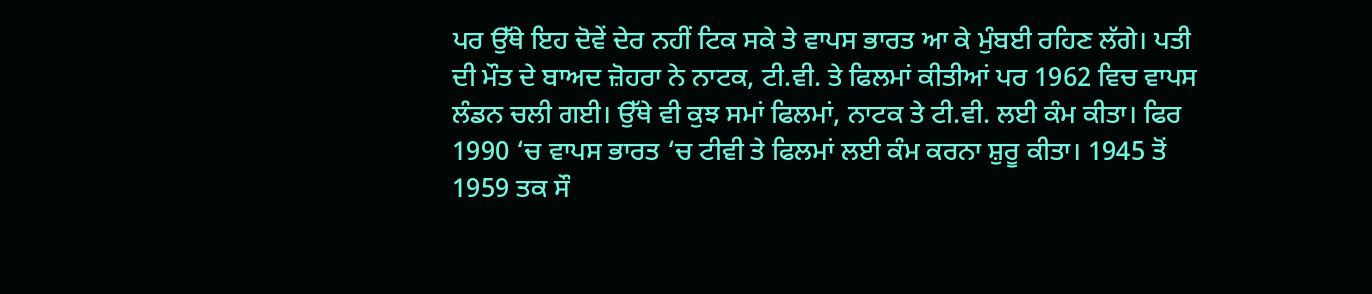ਪਰ ਉੱਥੇ ਇਹ ਦੋਵੇਂ ਦੇਰ ਨਹੀਂ ਟਿਕ ਸਕੇ ਤੇ ਵਾਪਸ ਭਾਰਤ ਆ ਕੇ ਮੁੰਬਈ ਰਹਿਣ ਲੱਗੇ। ਪਤੀ ਦੀ ਮੌਤ ਦੇ ਬਾਅਦ ਜ਼ੋਹਰਾ ਨੇ ਨਾਟਕ, ਟੀ.ਵੀ. ਤੇ ਫਿਲਮਾਂ ਕੀਤੀਆਂ ਪਰ 1962 ਵਿਚ ਵਾਪਸ ਲੰਡਨ ਚਲੀ ਗਈ। ਉੱਥੇ ਵੀ ਕੁਝ ਸਮਾਂ ਫਿਲਮਾਂ, ਨਾਟਕ ਤੇ ਟੀ.ਵੀ. ਲਈ ਕੰਮ ਕੀਤਾ। ਫਿਰ 1990 ‘ਚ ਵਾਪਸ ਭਾਰਤ ‘ਚ ਟੀਵੀ ਤੇ ਫਿਲਮਾਂ ਲਈ ਕੰਮ ਕਰਨਾ ਸ਼ੁਰੂ ਕੀਤਾ। 1945 ਤੋਂ 1959 ਤਕ ਸੌ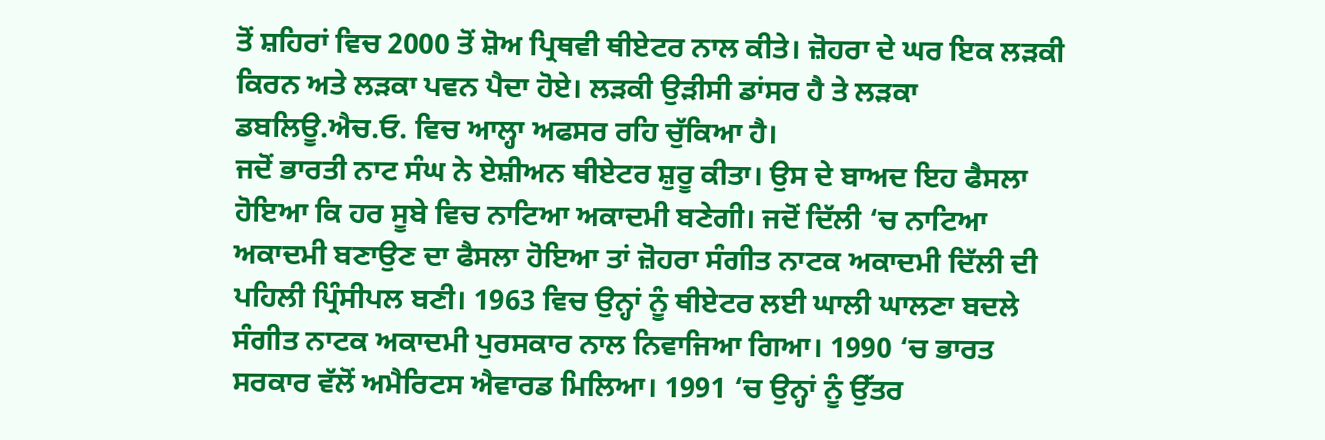ਤੋਂ ਸ਼ਹਿਰਾਂ ਵਿਚ 2000 ਤੋਂ ਸ਼ੋਅ ਪ੍ਰਿਥਵੀ ਥੀਏਟਰ ਨਾਲ ਕੀਤੇ। ਜ਼ੋਹਰਾ ਦੇ ਘਰ ਇਕ ਲੜਕੀ ਕਿਰਨ ਅਤੇ ਲੜਕਾ ਪਵਨ ਪੈਦਾ ਹੋਏ। ਲੜਕੀ ਉੜੀਸੀ ਡਾਂਸਰ ਹੈ ਤੇ ਲੜਕਾ ਡਬਲਿਊ.ਐਚ.ਓ. ਵਿਚ ਆਲ੍ਹਾ ਅਫਸਰ ਰਹਿ ਚੁੱਕਿਆ ਹੈ।
ਜਦੋਂ ਭਾਰਤੀ ਨਾਟ ਸੰਘ ਨੇ ਏਸ਼ੀਅਨ ਥੀਏਟਰ ਸ਼ੁਰੂ ਕੀਤਾ। ਉਸ ਦੇ ਬਾਅਦ ਇਹ ਫੈਸਲਾ ਹੋਇਆ ਕਿ ਹਰ ਸੂਬੇ ਵਿਚ ਨਾਟਿਆ ਅਕਾਦਮੀ ਬਣੇਗੀ। ਜਦੋਂ ਦਿੱਲੀ ‘ਚ ਨਾਟਿਆ ਅਕਾਦਮੀ ਬਣਾਉਣ ਦਾ ਫੈਸਲਾ ਹੋਇਆ ਤਾਂ ਜ਼ੋਹਰਾ ਸੰਗੀਤ ਨਾਟਕ ਅਕਾਦਮੀ ਦਿੱਲੀ ਦੀ ਪਹਿਲੀ ਪ੍ਰਿੰਸੀਪਲ ਬਣੀ। 1963 ਵਿਚ ਉਨ੍ਹਾਂ ਨੂੰ ਥੀਏਟਰ ਲਈ ਘਾਲੀ ਘਾਲਣਾ ਬਦਲੇ ਸੰਗੀਤ ਨਾਟਕ ਅਕਾਦਮੀ ਪੁਰਸਕਾਰ ਨਾਲ ਨਿਵਾਜਿਆ ਗਿਆ। 1990 ‘ਚ ਭਾਰਤ ਸਰਕਾਰ ਵੱਲੋਂ ਅਮੈਰਿਟਸ ਐਵਾਰਡ ਮਿਲਿਆ। 1991 ‘ਚ ਉਨ੍ਹਾਂ ਨੂੰ ਉੱਤਰ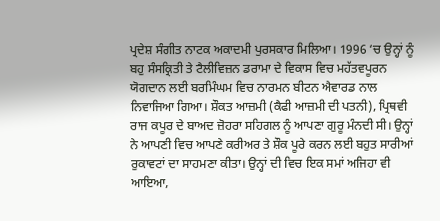ਪ੍ਰਦੇਸ਼ ਸੰਗੀਤ ਨਾਟਕ ਅਕਾਦਮੀ ਪੁਰਸਕਾਰ ਮਿਲਿਆ। 1996 ‘ਚ ਉਨ੍ਹਾਂ ਨੂੰ ਬਹੁ ਸੰਸਕ੍ਰਿਤੀ ਤੇ ਟੈਲੀਵਿਜ਼ਨ ਡਰਾਮਾ ਦੇ ਵਿਕਾਸ ਵਿਚ ਮਹੱਤਵਪੂਰਨ ਯੋਗਦਾਨ ਲਈ ਬਰਮਿੰਘਮ ਵਿਚ ਨਾਰਮਨ ਬੀਟਨ ਐਵਾਰਡ ਨਾਲ ਨਿਵਾਜਿਆ ਗਿਆ। ਸ਼ੌਕਤ ਆਜ਼ਮੀ (ਕੈਫੀ ਆਜ਼ਮੀ ਦੀ ਪਤਨੀ), ਪ੍ਰਿਥਵੀ ਰਾਜ ਕਪੂਰ ਦੇ ਬਾਅਦ ਜ਼ੋਹਰਾ ਸਹਿਗਲ ਨੂੰ ਆਪਣਾ ਗੁਰੂ ਮੰਨਦੀ ਸੀ। ਉਨ੍ਹਾਂ ਨੇ ਆਪਣੀ ਵਿਚ ਆਪਣੇ ਕਰੀਅਰ ਤੇ ਸ਼ੌਕ ਪੂਰੇ ਕਰਨ ਲਈ ਬਹੁਤ ਸਾਰੀਆਂ ਰੁਕਾਵਟਾਂ ਦਾ ਸਾਹਮਣਾ ਕੀਤਾ। ਉਨ੍ਹਾਂ ਦੀ ਵਿਚ ਇਕ ਸਮਾਂ ਅਜਿਹਾ ਵੀ ਆਇਆ,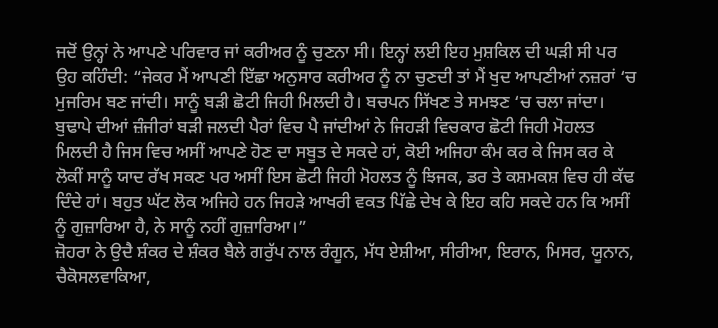ਜਦੋਂ ਉਨ੍ਹਾਂ ਨੇ ਆਪਣੇ ਪਰਿਵਾਰ ਜਾਂ ਕਰੀਅਰ ਨੂੰ ਚੁਣਨਾ ਸੀ। ਇਨ੍ਹਾਂ ਲਈ ਇਹ ਮੁਸ਼ਕਿਲ ਦੀ ਘੜੀ ਸੀ ਪਰ ਉਹ ਕਹਿੰਦੀ: “ਜੇਕਰ ਮੈਂ ਆਪਣੀ ਇੱਛਾ ਅਨੁਸਾਰ ਕਰੀਅਰ ਨੂੰ ਨਾ ਚੁਣਦੀ ਤਾਂ ਮੈਂ ਖੁਦ ਆਪਣੀਆਂ ਨਜ਼ਰਾਂ ‘ਚ ਮੁਜਰਿਮ ਬਣ ਜਾਂਦੀ। ਸਾਨੂੰ ਬੜੀ ਛੋਟੀ ਜਿਹੀ ਮਿਲਦੀ ਹੈ। ਬਚਪਨ ਸਿੱਖਣ ਤੇ ਸਮਝਣ ‘ਚ ਚਲਾ ਜਾਂਦਾ। ਬੁਢਾਪੇ ਦੀਆਂ ਜ਼ੰਜੀਰਾਂ ਬੜੀ ਜਲਦੀ ਪੈਰਾਂ ਵਿਚ ਪੈ ਜਾਂਦੀਆਂ ਨੇ ਜਿਹੜੀ ਵਿਚਕਾਰ ਛੋਟੀ ਜਿਹੀ ਮੋਹਲਤ ਮਿਲਦੀ ਹੈ ਜਿਸ ਵਿਚ ਅਸੀਂ ਆਪਣੇ ਹੋਣ ਦਾ ਸਬੂਤ ਦੇ ਸਕਦੇ ਹਾਂ, ਕੋਈ ਅਜਿਹਾ ਕੰਮ ਕਰ ਕੇ ਜਿਸ ਕਰ ਕੇ ਲੋਕੀਂ ਸਾਨੂੰ ਯਾਦ ਰੱਖ ਸਕਣ ਪਰ ਅਸੀਂ ਇਸ ਛੋਟੀ ਜਿਹੀ ਮੋਹਲਤ ਨੂੰ ਝਿਜਕ, ਡਰ ਤੇ ਕਸ਼ਮਕਸ਼ ਵਿਚ ਹੀ ਕੱਢ ਦਿੰਦੇ ਹਾਂ। ਬਹੁਤ ਘੱਟ ਲੋਕ ਅਜਿਹੇ ਹਨ ਜਿਹੜੇ ਆਖਰੀ ਵਕਤ ਪਿੱਛੇ ਦੇਖ ਕੇ ਇਹ ਕਹਿ ਸਕਦੇ ਹਨ ਕਿ ਅਸੀਂ ਨੂੰ ਗੁਜ਼ਾਰਿਆ ਹੈ, ਨੇ ਸਾਨੂੰ ਨਹੀਂ ਗੁਜ਼ਾਰਿਆ।”
ਜ਼ੋਹਰਾ ਨੇ ਉਦੈ ਸ਼ੰਕਰ ਦੇ ਸ਼ੰਕਰ ਬੈਲੇ ਗਰੁੱਪ ਨਾਲ ਰੰਗੂਨ, ਮੱਧ ਏਸ਼ੀਆ, ਸੀਰੀਆ, ਇਰਾਨ, ਮਿਸਰ, ਯੂਨਾਨ, ਚੈਕੋਸਲਵਾਕਿਆ,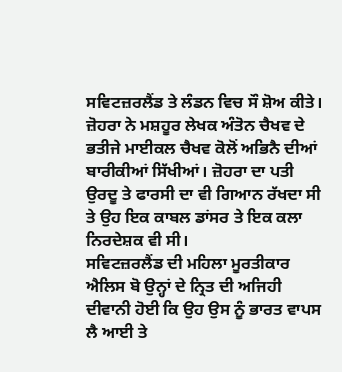ਸਵਿਟਜ਼ਰਲੈਂਡ ਤੇ ਲੰਡਨ ਵਿਚ ਸੌ ਸ਼ੋਅ ਕੀਤੇ। ਜ਼ੋਹਰਾ ਨੇ ਮਸ਼ਹੂਰ ਲੇਖਕ ਅੰਤੋਨ ਚੈਖਵ ਦੇ ਭਤੀਜੇ ਮਾਈਕਲ ਚੈਖਵ ਕੋਲੋਂ ਅਭਿਨੈ ਦੀਆਂ ਬਾਰੀਕੀਆਂ ਸਿੱਖੀਆਂ। ਜ਼ੋਹਰਾ ਦਾ ਪਤੀ ਉਰਦੂ ਤੇ ਫਾਰਸੀ ਦਾ ਵੀ ਗਿਆਨ ਰੱਖਦਾ ਸੀ ਤੇ ਉਹ ਇਕ ਕਾਬਲ ਡਾਂਸਰ ਤੇ ਇਕ ਕਲਾ ਨਿਰਦੇਸ਼ਕ ਵੀ ਸੀ।
ਸਵਿਟਜ਼ਰਲੈਂਡ ਦੀ ਮਹਿਲਾ ਮੂਰਤੀਕਾਰ ਐਲਿਸ ਬੋ ਉਨ੍ਹਾਂ ਦੇ ਨ੍ਰਿਤ ਦੀ ਅਜਿਹੀ ਦੀਵਾਨੀ ਹੋਈ ਕਿ ਉਹ ਉਸ ਨੂੰ ਭਾਰਤ ਵਾਪਸ ਲੈ ਆਈ ਤੇ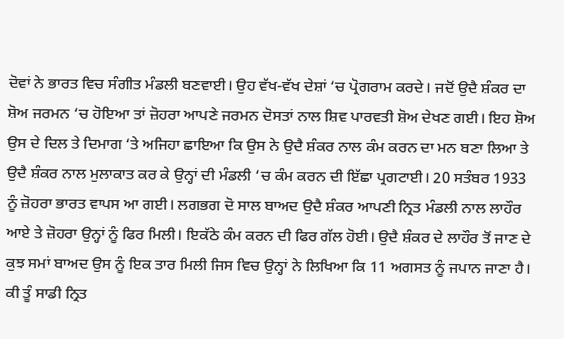ਦੋਵਾਂ ਨੇ ਭਾਰਤ ਵਿਚ ਸੰਗੀਤ ਮੰਡਲੀ ਬਣਵਾਈ। ਉਹ ਵੱਖ-ਵੱਖ ਦੇਸ਼ਾਂ ‘ਚ ਪ੍ਰੋਗਰਾਮ ਕਰਦੇ। ਜਦੋਂ ਉਦੈ ਸ਼ੰਕਰ ਦਾ ਸ਼ੋਅ ਜਰਮਨ ‘ਚ ਹੋਇਆ ਤਾਂ ਜ਼ੋਹਰਾ ਆਪਣੇ ਜਰਮਨ ਦੋਸਤਾਂ ਨਾਲ ਸ਼ਿਵ ਪਾਰਵਤੀ ਸ਼ੋਅ ਦੇਖਣ ਗਈ। ਇਹ ਸ਼ੋਅ ਉਸ ਦੇ ਦਿਲ ਤੇ ਦਿਮਾਗ ‘ਤੇ ਅਜਿਹਾ ਛਾਇਆ ਕਿ ਉਸ ਨੇ ਉਦੈ ਸ਼ੰਕਰ ਨਾਲ ਕੰਮ ਕਰਨ ਦਾ ਮਨ ਬਣਾ ਲਿਆ ਤੇ ਉਦੈ ਸ਼ੰਕਰ ਨਾਲ ਮੁਲਾਕਾਤ ਕਰ ਕੇ ਉਨ੍ਹਾਂ ਦੀ ਮੰਡਲੀ ‘ਚ ਕੰਮ ਕਰਨ ਦੀ ਇੱਛਾ ਪ੍ਰਗਟਾਈ। 20 ਸਤੰਬਰ 1933 ਨੂੰ ਜ਼ੋਹਰਾ ਭਾਰਤ ਵਾਪਸ ਆ ਗਈ। ਲਗਭਗ ਦੋ ਸਾਲ ਬਾਅਦ ਉਦੈ ਸ਼ੰਕਰ ਆਪਣੀ ਨ੍ਰਿਤ ਮੰਡਲੀ ਨਾਲ ਲਾਹੌਰ ਆਏ ਤੇ ਜ਼ੋਹਰਾ ਉਨ੍ਹਾਂ ਨੂੰ ਫਿਰ ਮਿਲੀ। ਇਕੱਠੇ ਕੰਮ ਕਰਨ ਦੀ ਫਿਰ ਗੱਲ ਹੋਈ। ਉਦੈ ਸ਼ੰਕਰ ਦੇ ਲਾਹੌਰ ਤੋਂ ਜਾਣ ਦੇ ਕੁਝ ਸਮਾਂ ਬਾਅਦ ਉਸ ਨੂੰ ਇਕ ਤਾਰ ਮਿਲੀ ਜਿਸ ਵਿਚ ਉਨ੍ਹਾਂ ਨੇ ਲਿਖਿਆ ਕਿ 11 ਅਗਸਤ ਨੂੰ ਜਪਾਨ ਜਾਣਾ ਹੈ। ਕੀ ਤੂੰ ਸਾਡੀ ਨ੍ਰਿਤ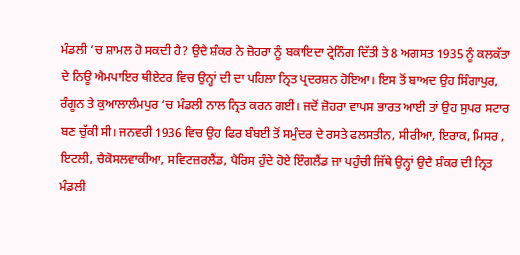ਮੰਡਲੀ ‘ਚ ਸ਼ਾਮਲ ਹੋ ਸਕਦੀ ਹੈ? ਉਦੈ ਸ਼ੰਕਰ ਨੇ ਜ਼ੋਹਰਾ ਨੂੰ ਬਕਾਇਦਾ ਟ੍ਰੇਨਿੰਗ ਦਿੱਤੀ ਤੇ 8 ਅਗਸਤ 1935 ਨੂੰ ਕਲਕੱਤਾ ਦੇ ਨਿਊ ਐਮਪਾਇਰ ਥੀਏਟਰ ਵਿਚ ਉਨ੍ਹਾਂ ਦੀ ਦਾ ਪਹਿਲਾ ਨ੍ਰਿਤ ਪ੍ਰਦਰਸ਼ਨ ਹੋਇਆ। ਇਸ ਤੋਂ ਬਾਅਦ ਉਹ ਸਿੰਗਾਪੁਰ, ਰੰਗੂਨ ਤੇ ਕੁਆਲਾਲੰਮਪੁਰ ‘ਚ ਮੰਡਲੀ ਨਾਲ ਨ੍ਰਿਤ ਕਰਨ ਗਈ। ਜਦੋਂ ਜ਼ੋਹਰਾ ਵਾਪਸ ਭਾਰਤ ਆਈ ਤਾਂ ਉਹ ਸੁਪਰ ਸਟਾਰ ਬਣ ਚੁੱਕੀ ਸੀ। ਜਨਵਰੀ 1936 ਵਿਚ ਉਹ ਫਿਰ ਬੰਬਈ ਤੋਂ ਸਮੁੰਦਰ ਦੇ ਰਸਤੇ ਫਲਸਤੀਨ, ਸੀਰੀਆ, ਇਰਾਕ, ਮਿਸਰ , ਇਟਲੀ, ਚੈਕੋਸਲਵਾਕੀਆ, ਸਵਿਟਜ਼ਰਲੈਂਡ, ਪੈਰਿਸ ਹੁੰਦੇ ਹੋਏ ਇੰਗਲੈਂਡ ਜਾ ਪਹੁੰਚੀ ਜਿੱਥੇ ਉਨ੍ਹਾਂ ਉਦੈ ਸ਼ੰਕਰ ਦੀ ਨ੍ਰਿਤ ਮੰਡਲੀ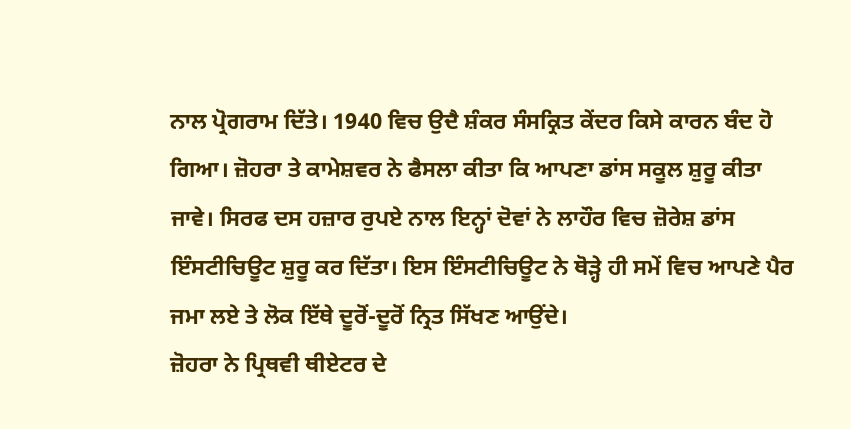ਨਾਲ ਪ੍ਰੋਗਰਾਮ ਦਿੱਤੇ। 1940 ਵਿਚ ਉਦੈ ਸ਼ੰਕਰ ਸੰਸਕ੍ਰਿਤ ਕੇਂਦਰ ਕਿਸੇ ਕਾਰਨ ਬੰਦ ਹੋ ਗਿਆ। ਜ਼ੋਹਰਾ ਤੇ ਕਾਮੇਸ਼ਵਰ ਨੇ ਫੈਸਲਾ ਕੀਤਾ ਕਿ ਆਪਣਾ ਡਾਂਸ ਸਕੂਲ ਸ਼ੁਰੂ ਕੀਤਾ ਜਾਵੇ। ਸਿਰਫ ਦਸ ਹਜ਼ਾਰ ਰੁਪਏ ਨਾਲ ਇਨ੍ਹਾਂ ਦੋਵਾਂ ਨੇ ਲਾਹੌਰ ਵਿਚ ਜ਼ੋਰੇਸ਼ ਡਾਂਸ ਇੰਸਟੀਚਿਊਟ ਸ਼ੁਰੂ ਕਰ ਦਿੱਤਾ। ਇਸ ਇੰਸਟੀਚਿਊਟ ਨੇ ਥੋੜ੍ਹੇ ਹੀ ਸਮੇਂ ਵਿਚ ਆਪਣੇ ਪੈਰ ਜਮਾ ਲਏ ਤੇ ਲੋਕ ਇੱਥੇ ਦੂਰੋਂ-ਦੂਰੋਂ ਨ੍ਰਿਤ ਸਿੱਖਣ ਆਉਂਦੇ।
ਜ਼ੋਹਰਾ ਨੇ ਪ੍ਰਿਥਵੀ ਥੀਏਟਰ ਦੇ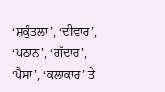‘ਸ਼ਕੁੰਤਲਾ’, ‘ਦੀਵਾਰ’, ‘ਪਠਾਨ’, ‘ਗੱਦਾਰ’, ‘ਪੈਸਾ’, ‘ਕਲਾਕਾਰ’ ਤੇ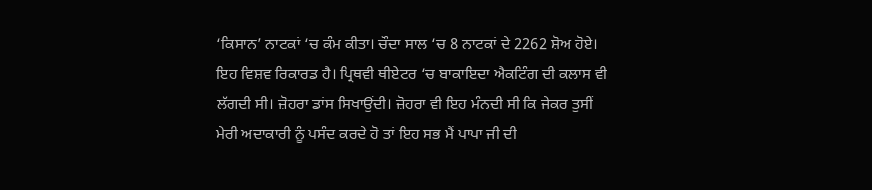‘ਕਿਸਾਨ’ ਨਾਟਕਾਂ ‘ਚ ਕੰਮ ਕੀਤਾ। ਚੌਦਾ ਸਾਲ ‘ਚ 8 ਨਾਟਕਾਂ ਦੇ 2262 ਸ਼ੋਅ ਹੋਏ। ਇਹ ਵਿਸ਼ਵ ਰਿਕਾਰਡ ਹੈ। ਪ੍ਰਿਥਵੀ ਥੀਏਟਰ ‘ਚ ਬਾਕਾਇਦਾ ਐਕਟਿੰਗ ਦੀ ਕਲਾਸ ਵੀ ਲੱਗਦੀ ਸੀ। ਜ਼ੋਹਰਾ ਡਾਂਸ ਸਿਖਾਉਂਦੀ। ਜ਼ੋਹਰਾ ਵੀ ਇਹ ਮੰਨਦੀ ਸੀ ਕਿ ਜੇਕਰ ਤੁਸੀਂ ਮੇਰੀ ਅਦਾਕਾਰੀ ਨੂੰ ਪਸੰਦ ਕਰਦੇ ਹੋ ਤਾਂ ਇਹ ਸਭ ਮੈਂ ਪਾਪਾ ਜੀ ਦੀ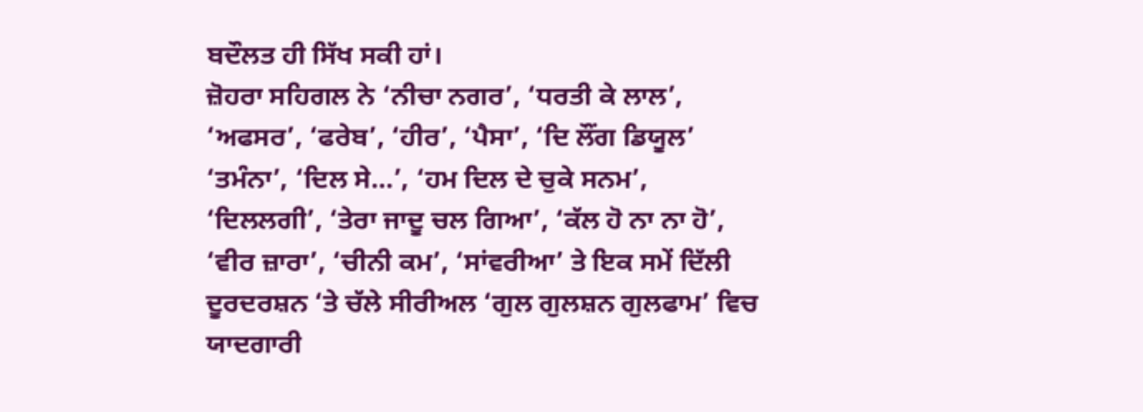ਬਦੌਲਤ ਹੀ ਸਿੱਖ ਸਕੀ ਹਾਂ।
ਜ਼ੋਹਰਾ ਸਹਿਗਲ ਨੇ ‘ਨੀਚਾ ਨਗਰ’, ‘ਧਰਤੀ ਕੇ ਲਾਲ’, ‘ਅਫਸਰ’, ‘ਫਰੇਬ’, ‘ਹੀਰ’, ‘ਪੈਸਾ’, ‘ਦਿ ਲੌਂਗ ਡਿਯੂਲ’ ‘ਤਮੰਨਾ’, ‘ਦਿਲ ਸੇ…’, ‘ਹਮ ਦਿਲ ਦੇ ਚੁਕੇ ਸਨਮ’, ‘ਦਿਲਲਗੀ’, ‘ਤੇਰਾ ਜਾਦੂ ਚਲ ਗਿਆ’, ‘ਕੱਲ ਹੋ ਨਾ ਨਾ ਹੋ’, ‘ਵੀਰ ਜ਼ਾਰਾ’, ‘ਚੀਨੀ ਕਮ’, ‘ਸਾਂਵਰੀਆ’ ਤੇ ਇਕ ਸਮੇਂ ਦਿੱਲੀ ਦੂਰਦਰਸ਼ਨ ‘ਤੇ ਚੱਲੇ ਸੀਰੀਅਲ ‘ਗੁਲ ਗੁਲਸ਼ਨ ਗੁਲਫਾਮ’ ਵਿਚ ਯਾਦਗਾਰੀ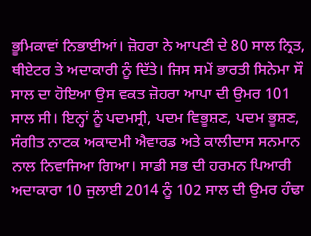ਭੂਮਿਕਾਵਾਂ ਨਿਭਾਈਆਂ। ਜ਼ੋਹਰਾ ਨੇ ਆਪਣੀ ਦੇ 80 ਸਾਲ ਨ੍ਰਿਤ, ਥੀਏਟਰ ਤੇ ਅਦਾਕਾਰੀ ਨੂੰ ਦਿੱਤੇ। ਜਿਸ ਸਮੇਂ ਭਾਰਤੀ ਸਿਨੇਮਾ ਸੌ ਸਾਲ ਦਾ ਹੋਇਆ ਉਸ ਵਕਤ ਜ਼ੋਹਰਾ ਆਪਾ ਦੀ ਉਮਰ 101 ਸਾਲ ਸੀ। ਇਨ੍ਹਾਂ ਨੂੰ ਪਦਮਸ੍ਰੀ, ਪਦਮ ਵਿਭੂਸ਼ਣ, ਪਦਮ ਭੂਸ਼ਣ, ਸੰਗੀਤ ਨਾਟਕ ਅਕਾਦਮੀ ਐਵਾਰਡ ਅਤੇ ਕਾਲੀਦਾਸ ਸਨਮਾਨ ਨਾਲ ਨਿਵਾਜਿਆ ਗਿਆ। ਸਾਡੀ ਸਭ ਦੀ ਹਰਮਨ ਪਿਆਰੀ ਅਦਾਕਾਰਾ 10 ਜੁਲਾਈ 2014 ਨੂੰ 102 ਸਾਲ ਦੀ ਉਮਰ ਹੰਢਾ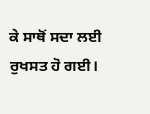ਕੇ ਸਾਥੋਂ ਸਦਾ ਲਈ ਰੁਖਸਤ ਹੋ ਗਈ।